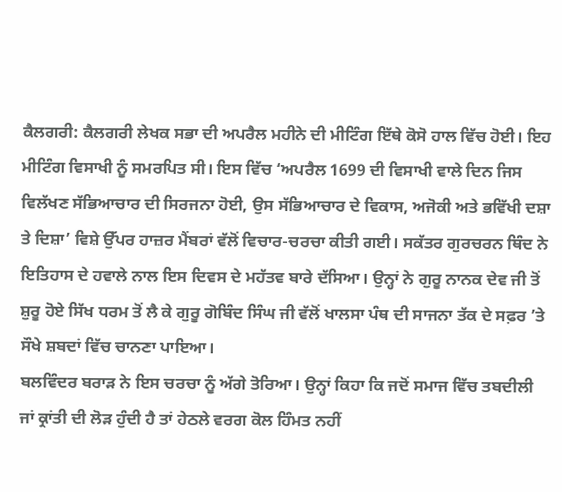ਕੈਲਗਰੀ: ਕੈਲਗਰੀ ਲੇਖਕ ਸਭਾ ਦੀ ਅਪਰੈਲ ਮਹੀਨੇ ਦੀ ਮੀਟਿੰਗ ਇੱਥੇ ਕੋਸੋ ਹਾਲ ਵਿੱਚ ਹੋਈ। ਇਹ ਮੀਟਿੰਗ ਵਿਸਾਖੀ ਨੂੰ ਸਮਰਪਿਤ ਸੀ। ਇਸ ਵਿੱਚ ‘ਅਪਰੈਲ 1699 ਦੀ ਵਿਸਾਖੀ ਵਾਲੇ ਦਿਨ ਜਿਸ ਵਿਲੱਖਣ ਸੱਭਿਆਚਾਰ ਦੀ ਸਿਰਜਨਾ ਹੋਈ, ਉਸ ਸੱਭਿਆਚਾਰ ਦੇ ਵਿਕਾਸ, ਅਜੋਕੀ ਅਤੇ ਭਵਿੱਖੀ ਦਸ਼ਾ ਤੇ ਦਿਸ਼ਾ’ ਵਿਸ਼ੇ ਉੱਪਰ ਹਾਜ਼ਰ ਮੈਂਬਰਾਂ ਵੱਲੋਂ ਵਿਚਾਰ-ਚਰਚਾ ਕੀਤੀ ਗਈ। ਸਕੱਤਰ ਗੁਰਚਰਨ ਥਿੰਦ ਨੇ ਇਤਿਹਾਸ ਦੇ ਹਵਾਲੇ ਨਾਲ ਇਸ ਦਿਵਸ ਦੇ ਮਹੱਤਵ ਬਾਰੇ ਦੱਸਿਆ। ਉਨ੍ਹਾਂ ਨੇ ਗੁਰੂ ਨਾਨਕ ਦੇਵ ਜੀ ਤੋਂ ਸ਼ੁਰੂ ਹੋਏ ਸਿੱਖ ਧਰਮ ਤੋਂ ਲੈ ਕੇ ਗੁਰੂ ਗੋਬਿੰਦ ਸਿੰਘ ਜੀ ਵੱਲੋਂ ਖਾਲਸਾ ਪੰਥ ਦੀ ਸਾਜਨਾ ਤੱਕ ਦੇ ਸਫ਼ਰ ’ਤੇ ਸੌਖੇ ਸ਼ਬਦਾਂ ਵਿੱਚ ਚਾਨਣਾ ਪਾਇਆ।
ਬਲਵਿੰਦਰ ਬਰਾੜ ਨੇ ਇਸ ਚਰਚਾ ਨੂੰ ਅੱਗੇ ਤੋਰਿਆ। ਉਨ੍ਹਾਂ ਕਿਹਾ ਕਿ ਜਦੋਂ ਸਮਾਜ ਵਿੱਚ ਤਬਦੀਲੀ ਜਾਂ ਕ੍ਰਾਂਤੀ ਦੀ ਲੋੜ ਹੁੰਦੀ ਹੈ ਤਾਂ ਹੇਠਲੇ ਵਰਗ ਕੋਲ ਹਿੰਮਤ ਨਹੀਂ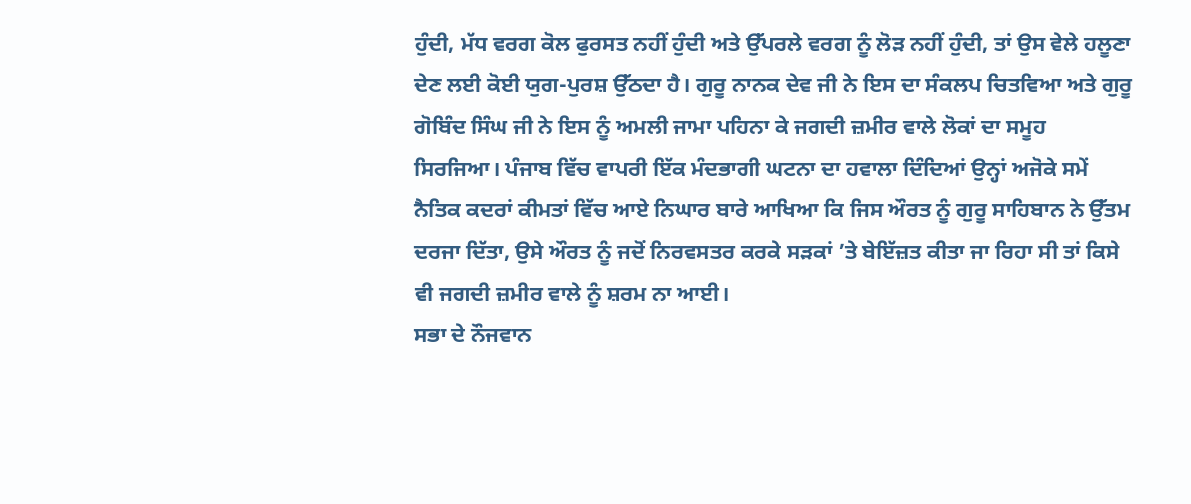ਹੁੰਦੀ, ਮੱਧ ਵਰਗ ਕੋਲ ਫੁਰਸਤ ਨਹੀਂ ਹੁੰਦੀ ਅਤੇ ਉੱਪਰਲੇ ਵਰਗ ਨੂੰ ਲੋੜ ਨਹੀਂ ਹੁੰਦੀ, ਤਾਂ ਉਸ ਵੇਲੇ ਹਲੂਣਾ ਦੇਣ ਲਈ ਕੋਈ ਯੁਗ-ਪੁਰਸ਼ ਉੱਠਦਾ ਹੈ। ਗੁਰੂ ਨਾਨਕ ਦੇਵ ਜੀ ਨੇ ਇਸ ਦਾ ਸੰਕਲਪ ਚਿਤਵਿਆ ਅਤੇ ਗੁਰੂ ਗੋਬਿੰਦ ਸਿੰਘ ਜੀ ਨੇ ਇਸ ਨੂੰ ਅਮਲੀ ਜਾਮਾ ਪਹਿਨਾ ਕੇ ਜਗਦੀ ਜ਼ਮੀਰ ਵਾਲੇ ਲੋਕਾਂ ਦਾ ਸਮੂਹ ਸਿਰਜਿਆ। ਪੰਜਾਬ ਵਿੱਚ ਵਾਪਰੀ ਇੱਕ ਮੰਦਭਾਗੀ ਘਟਨਾ ਦਾ ਹਵਾਲਾ ਦਿੰਦਿਆਂ ਉਨ੍ਹਾਂ ਅਜੋਕੇ ਸਮੇਂ ਨੈਤਿਕ ਕਦਰਾਂ ਕੀਮਤਾਂ ਵਿੱਚ ਆਏ ਨਿਘਾਰ ਬਾਰੇ ਆਖਿਆ ਕਿ ਜਿਸ ਔਰਤ ਨੂੰ ਗੁਰੂ ਸਾਹਿਬਾਨ ਨੇ ਉੱਤਮ ਦਰਜਾ ਦਿੱਤਾ, ਉਸੇ ਔਰਤ ਨੂੰ ਜਦੋਂ ਨਿਰਵਸਤਰ ਕਰਕੇ ਸੜਕਾਂ ’ਤੇ ਬੇਇੱਜ਼ਤ ਕੀਤਾ ਜਾ ਰਿਹਾ ਸੀ ਤਾਂ ਕਿਸੇ ਵੀ ਜਗਦੀ ਜ਼ਮੀਰ ਵਾਲੇ ਨੂੰ ਸ਼ਰਮ ਨਾ ਆਈ।
ਸਭਾ ਦੇ ਨੌਜਵਾਨ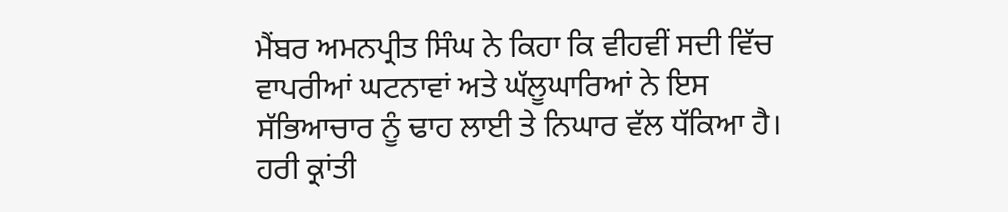ਮੈਂਬਰ ਅਮਨਪ੍ਰੀਤ ਸਿੰਘ ਨੇ ਕਿਹਾ ਕਿ ਵੀਹਵੀਂ ਸਦੀ ਵਿੱਚ ਵਾਪਰੀਆਂ ਘਟਨਾਵਾਂ ਅਤੇ ਘੱਲੂਘਾਰਿਆਂ ਨੇ ਇਸ ਸੱਭਿਆਚਾਰ ਨੂੰ ਢਾਹ ਲਾਈ ਤੇ ਨਿਘਾਰ ਵੱਲ ਧੱਕਿਆ ਹੈ। ਹਰੀ ਕ੍ਰਾਂਤੀ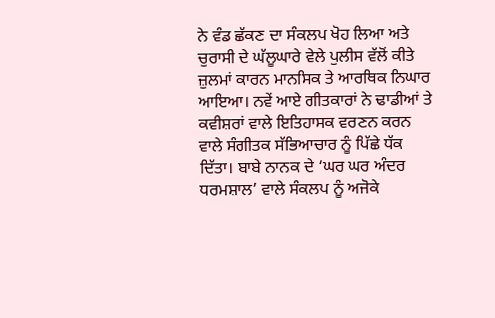ਨੇ ਵੰਡ ਛੱਕਣ ਦਾ ਸੰਕਲਪ ਖੋਹ ਲਿਆ ਅਤੇ ਚੁਰਾਸੀ ਦੇ ਘੱਲੂਘਾਰੇ ਵੇਲੇ ਪੁਲੀਸ ਵੱਲੋਂ ਕੀਤੇ ਜ਼ੁਲਮਾਂ ਕਾਰਨ ਮਾਨਸਿਕ ਤੇ ਆਰਥਿਕ ਨਿਘਾਰ ਆਇਆ। ਨਵੇਂ ਆਏ ਗੀਤਕਾਰਾਂ ਨੇ ਢਾਡੀਆਂ ਤੇ ਕਵੀਸ਼ਰਾਂ ਵਾਲੇ ਇਤਿਹਾਸਕ ਵਰਣਨ ਕਰਨ ਵਾਲੇ ਸੰਗੀਤਕ ਸੱਭਿਆਚਾਰ ਨੂੰ ਪਿੱਛੇ ਧੱਕ ਦਿੱਤਾ। ਬਾਬੇ ਨਾਨਕ ਦੇ ‘ਘਰ ਘਰ ਅੰਦਰ ਧਰਮਸ਼ਾਲ’ ਵਾਲੇ ਸੰਕਲਪ ਨੂੰ ਅਜੋਕੇ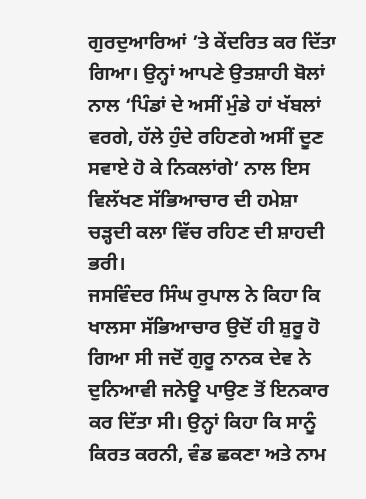ਗੁਰਦੁਆਰਿਆਂ ’ਤੇ ਕੇਂਦਰਿਤ ਕਰ ਦਿੱਤਾ ਗਿਆ। ਉਨ੍ਹਾਂ ਆਪਣੇ ਉਤਸ਼ਾਹੀ ਬੋਲਾਂ ਨਾਲ ‘ਪਿੰਡਾਂ ਦੇ ਅਸੀਂ ਮੁੰਡੇ ਹਾਂ ਖੱਬਲਾਂ ਵਰਗੇ, ਹੱਲੇ ਹੁੰਦੇ ਰਹਿਣਗੇ ਅਸੀਂ ਦੂਣ ਸਵਾਏ ਹੋ ਕੇ ਨਿਕਲਾਂਗੇ’ ਨਾਲ ਇਸ ਵਿਲੱਖਣ ਸੱਭਿਆਚਾਰ ਦੀ ਹਮੇਸ਼ਾ ਚੜ੍ਹਦੀ ਕਲਾ ਵਿੱਚ ਰਹਿਣ ਦੀ ਸ਼ਾਹਦੀ ਭਰੀ।
ਜਸਵਿੰਦਰ ਸਿੰਘ ਰੁਪਾਲ ਨੇ ਕਿਹਾ ਕਿ ਖਾਲਸਾ ਸੱਭਿਆਚਾਰ ਉਦੋਂ ਹੀ ਸ਼ੁਰੂ ਹੋ ਗਿਆ ਸੀ ਜਦੋਂ ਗੁਰੂ ਨਾਨਕ ਦੇਵ ਨੇ ਦੁਨਿਆਵੀ ਜਨੇਊ ਪਾਉਣ ਤੋਂ ਇਨਕਾਰ ਕਰ ਦਿੱਤਾ ਸੀ। ਉਨ੍ਹਾਂ ਕਿਹਾ ਕਿ ਸਾਨੂੰ ਕਿਰਤ ਕਰਨੀ, ਵੰਡ ਛਕਣਾ ਅਤੇ ਨਾਮ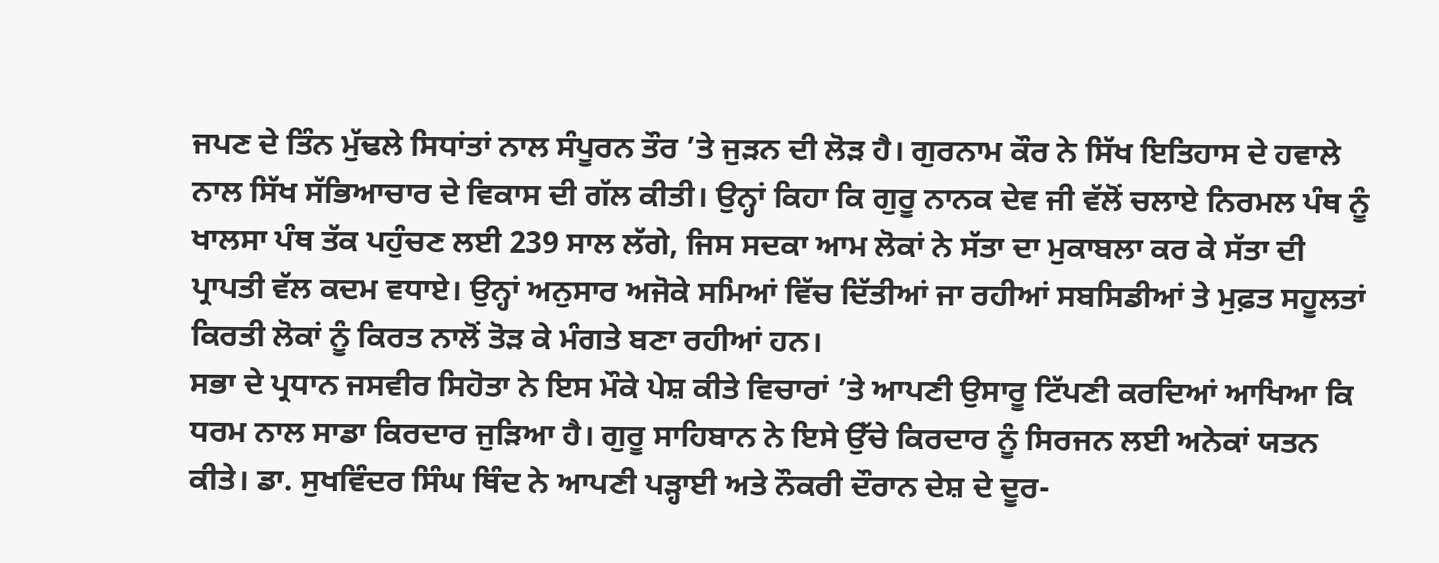ਜਪਣ ਦੇ ਤਿੰਨ ਮੁੱਢਲੇ ਸਿਧਾਂਤਾਂ ਨਾਲ ਸੰਪੂਰਨ ਤੌਰ ’ਤੇ ਜੁੜਨ ਦੀ ਲੋੜ ਹੈ। ਗੁਰਨਾਮ ਕੌਰ ਨੇ ਸਿੱਖ ਇਤਿਹਾਸ ਦੇ ਹਵਾਲੇ ਨਾਲ ਸਿੱਖ ਸੱਭਿਆਚਾਰ ਦੇ ਵਿਕਾਸ ਦੀ ਗੱਲ ਕੀਤੀ। ਉਨ੍ਹਾਂ ਕਿਹਾ ਕਿ ਗੁਰੂ ਨਾਨਕ ਦੇਵ ਜੀ ਵੱਲੋਂ ਚਲਾਏ ਨਿਰਮਲ ਪੰਥ ਨੂੰ ਖਾਲਸਾ ਪੰਥ ਤੱਕ ਪਹੁੰਚਣ ਲਈ 239 ਸਾਲ ਲੱਗੇ, ਜਿਸ ਸਦਕਾ ਆਮ ਲੋਕਾਂ ਨੇ ਸੱਤਾ ਦਾ ਮੁਕਾਬਲਾ ਕਰ ਕੇ ਸੱਤਾ ਦੀ ਪ੍ਰਾਪਤੀ ਵੱਲ ਕਦਮ ਵਧਾਏ। ਉਨ੍ਹਾਂ ਅਨੁਸਾਰ ਅਜੋਕੇ ਸਮਿਆਂ ਵਿੱਚ ਦਿੱਤੀਆਂ ਜਾ ਰਹੀਆਂ ਸਬਸਿਡੀਆਂ ਤੇ ਮੁਫ਼ਤ ਸਹੂਲਤਾਂ ਕਿਰਤੀ ਲੋਕਾਂ ਨੂੰ ਕਿਰਤ ਨਾਲੋਂ ਤੋੜ ਕੇ ਮੰਗਤੇ ਬਣਾ ਰਹੀਆਂ ਹਨ।
ਸਭਾ ਦੇ ਪ੍ਰਧਾਨ ਜਸਵੀਰ ਸਿਹੋਤਾ ਨੇ ਇਸ ਮੌਕੇ ਪੇਸ਼ ਕੀਤੇ ਵਿਚਾਰਾਂ ’ਤੇ ਆਪਣੀ ਉਸਾਰੂ ਟਿੱਪਣੀ ਕਰਦਿਆਂ ਆਖਿਆ ਕਿ ਧਰਮ ਨਾਲ ਸਾਡਾ ਕਿਰਦਾਰ ਜੁੜਿਆ ਹੈ। ਗੁਰੂ ਸਾਹਿਬਾਨ ਨੇ ਇਸੇ ਉੱਚੇ ਕਿਰਦਾਰ ਨੂੰ ਸਿਰਜਨ ਲਈ ਅਨੇਕਾਂ ਯਤਨ ਕੀਤੇ। ਡਾ. ਸੁਖਵਿੰਦਰ ਸਿੰਘ ਥਿੰਦ ਨੇ ਆਪਣੀ ਪੜ੍ਹਾਈ ਅਤੇ ਨੌਕਰੀ ਦੌਰਾਨ ਦੇਸ਼ ਦੇ ਦੂਰ-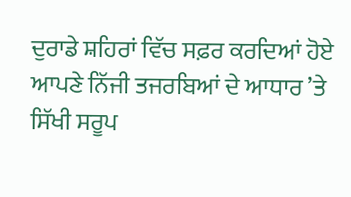ਦੁਰਾਡੇ ਸ਼ਹਿਰਾਂ ਵਿੱਚ ਸਫ਼ਰ ਕਰਦਿਆਂ ਹੋਏ ਆਪਣੇ ਨਿੱਜੀ ਤਜਰਬਿਆਂ ਦੇ ਆਧਾਰ ’ਤੇ ਸਿੱਖੀ ਸਰੂਪ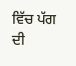ਵਿੱਚ ਪੱਗ ਦੀ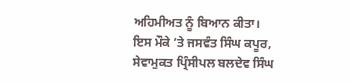ਅਹਿਮੀਅਤ ਨੂੰ ਬਿਆਨ ਕੀਤਾ। ਇਸ ਮੌਕੇ ’ਤੇ ਜਸਵੰਤ ਸਿੰਘ ਕਪੂਰ, ਸੇਵਾਮੁਕਤ ਪ੍ਰਿੰਸੀਪਲ ਬਲਦੇਵ ਸਿੰਘ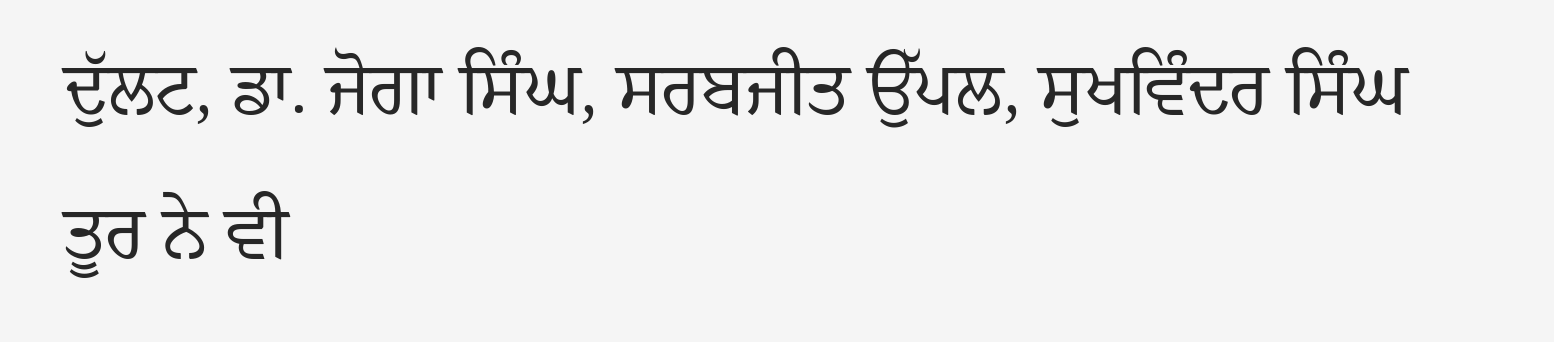ਦੁੱਲਟ, ਡਾ. ਜੋਗਾ ਸਿੰਘ, ਸਰਬਜੀਤ ਉੱਪਲ, ਸੁਖਵਿੰਦਰ ਸਿੰਘ ਤੂਰ ਨੇ ਵੀ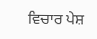ਵਿਚਾਰ ਪੇਸ਼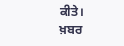ਕੀਤੇ।
ਖ਼ਬਰ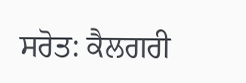ਸਰੋਤ: ਕੈਲਗਰੀ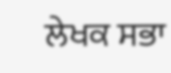ਲੇਖਕ ਸਭਾ